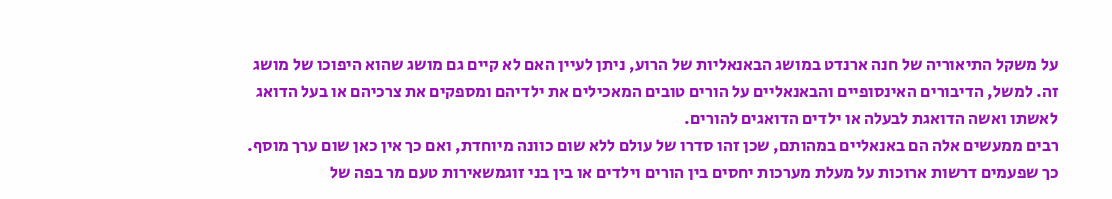על משקל התיאוריה של חנה ארנדט במושג הבאנאליות של הרוע, ניתן לעיין האם לא קיים גם מושג שהוא היפוכו של מושג זה. למשל, הדיבורים האינסופיים והבאנאליים על הורים טובים המאכילים את ילדיהם ומספקים את צרכיהם או בעל הדואג לאשתו ואשה הדואגת לבעלה או ילדים הדואגים להורים.
רבים ממעשים אלה הם באנאליים במהותם, שכן זהו סדרו של עולם ללא שום כוונה מיוחדת, ואם כך אין כאן שום ערך מוסף.
כך שפעמים דרשות ארוכות על מעלת מערכות יחסים בין הורים וילדים או בין בני זוגמשאירות טעם מר בפה של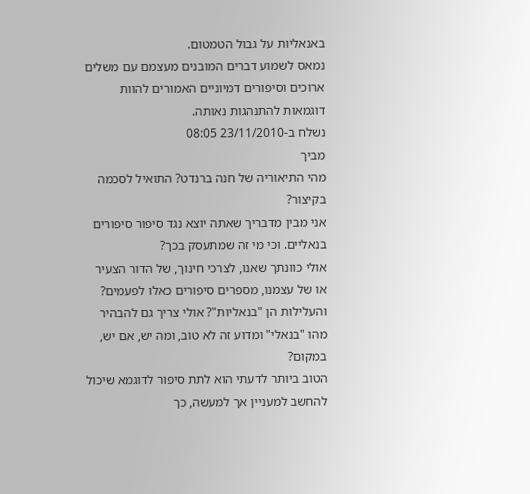באנאליות על גבול הטמטום.
נמאס לשמוע דברים המובנים מעצמם עם משלים ארוכים וסיפורים דמיוניים האמורים להוות דוגמאות להתנהגות נאותה.
נשלח ב-23/11/2010 08:05
מביך
מהי התיאוריה של חנה ברנדט? התואיל לסכמה בקיצור?
אני מבין מדבריך שאתה יוצא נגד סיפור סיפורים בנאליים. וכי מי זה שמתעסק בכך?
אולי כוונתך שאנו, לצרכי חינוך, של הדור הצעיר או של עצמנו, מספרים סיפורים כאלו לפעמים? והעלילות הן "בנאליות"? אולי צריך גם להבהיר מהו "בנאלי" ומדוע זה לא טוב, ומה יש, אם יש, במקום?
הטוב ביותר לדעתי הוא לתת סיפור לדוגמא שיכול להחשב למעניין אך למעשה, כך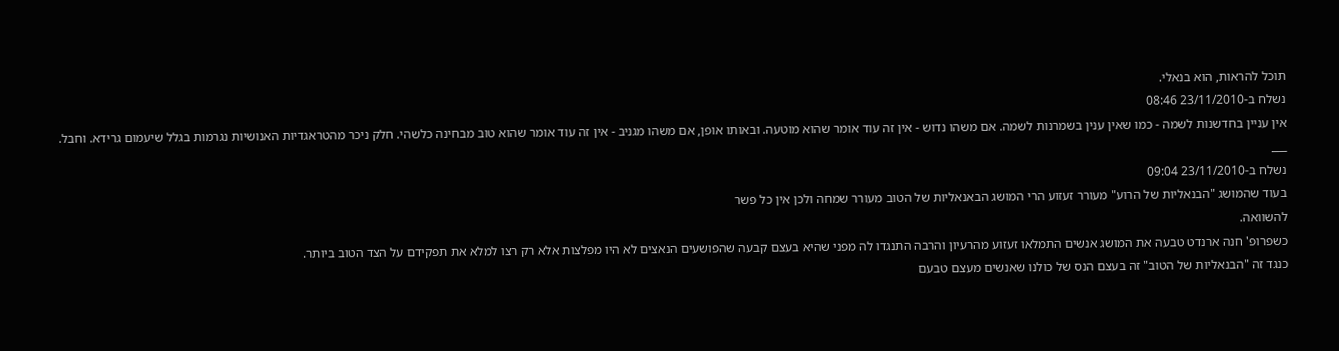תוכל להראות, הוא בנאלי.
נשלח ב-23/11/2010 08:46
אין עניין בחדשנות לשמה - כמו שאין ענין בשמרנות לשמה. אם משהו נדוש - אין זה עוד אומר שהוא מוטעה. ובאותו אופן, אם משהו מגניב - אין זה עוד אומר שהוא טוב מבחינה כלשהי. חלק ניכר מהטראגדיות האנושיות נגרמות בגלל שיעמום גרידא. וחבל.
___
נשלח ב-23/11/2010 09:04
בעוד שהמושג "הבנאליות של הרוע" מעורר זעזוע הרי המושג הבאנאליות של הטוב מעורר שמחה ולכן אין כל פשר
להשוואה.
כשפרופ' חנה ארנדט טבעה את המושג אנשים התמלאו זעזוע מהרעיון והרבה התנגדו לה מפני שהיא בעצם קבעה שהפושעים הנאצים לא היו מפלצות אלא רק רצו למלא את תפקידם על הצד הטוב ביותר.
כנגד זה "הבנאליות של הטוב" זה בעצם הנס של כולנו שאנשים מעצם טבעם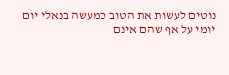נוטים לעשות את הטוב כמעשה בנאלי יום יומי על אף שהם אינם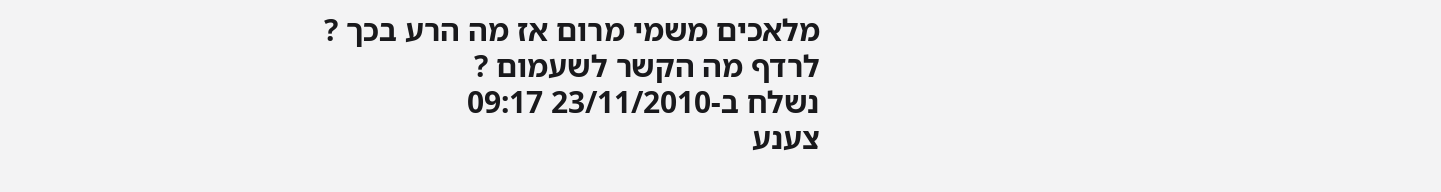מלאכים משמי מרום אז מה הרע בכך ?
לרדף מה הקשר לשעמום ?
נשלח ב-23/11/2010 09:17
צענע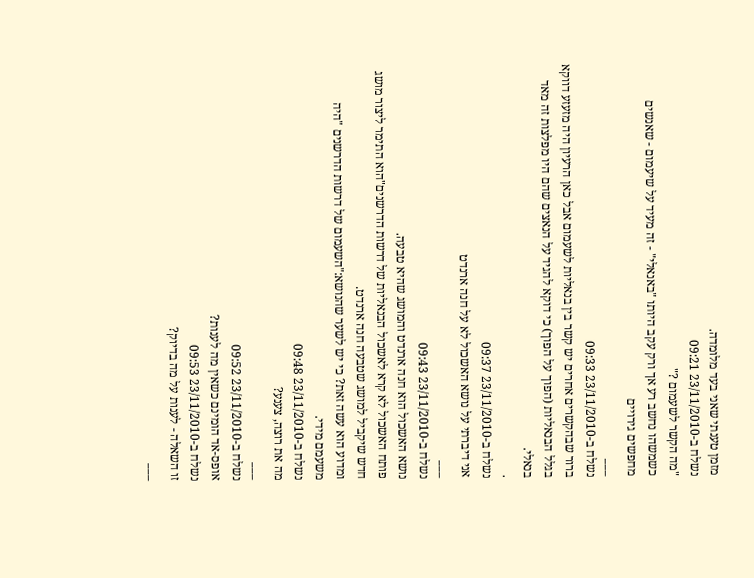מזמן טענתי שאני בעד מלומדה.
נשלח ב-23/11/2010 09:21
"מה הקשר לשעמום ?"
כשמשהו נחשב רע אך ורק עקב היותו "באנאלי" - זה מעיד על שיעמום - שאנשים מחפשים גירויים
___
נשלח ב-23/11/2010 09:33
ברור שבהקשרים אחרים יש קשר בין בנאליות לשעמום אבל כאן הרעיון היה מזעזע דווקא בגלל הבנאליות (הפוך על הפוך) כי דוקא להגיד על הנאצים שהם היו מפלצות זה מאד בנאלי.
.
נשלח ב-23/11/2010 09:37
אני דיברתי על נושא האשכול לא על חנה ארנדט
___
נשלח ב-23/11/2010 09:43
נושא האשכול הוא חנה ארנדט והמושג שהיא טבעה.
פותח האשכול לא קרא לאשכול הבנאליות של דרשות הדרשנים"הוא התימר ליצור מושג חדש שיקביל למושג שטבעה חנה ארנדט.
ומדוע הוא עשה זאת? כי יש לשער שהנושא:"השעמום של דרשות הדרשנים "היה משעמם מידי.
נשלח ב-23/11/2010 09:48
מה את רוצה, צענע?
___
נשלח ב-23/11/2010 09:52
אופס-אד הומינם כשאין מה לענות?
נשלח ב-23/11/2010 09:53
זו השאלה - לענות על מה בדיוק?
___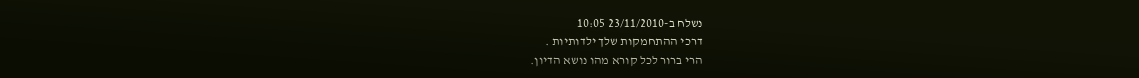נשלח ב-23/11/2010 10:05
דרכי ההתחמקות שלך ילדותיות .
הרי ברור לכל קורא מהו נושא הדיון.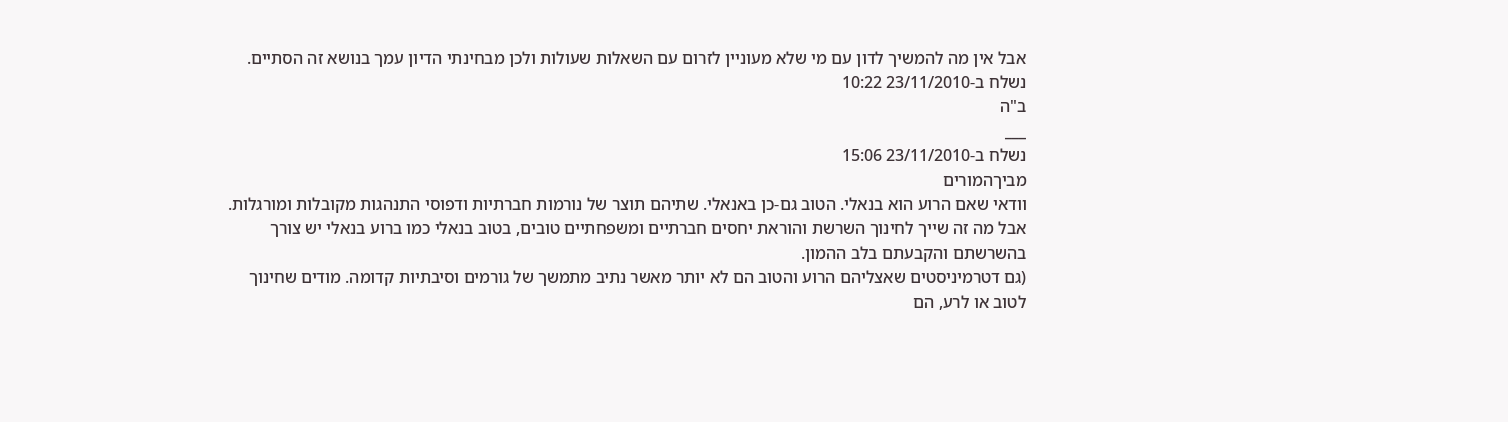אבל אין מה להמשיך לדון עם מי שלא מעוניין לזרום עם השאלות שעולות ולכן מבחינתי הדיון עמך בנושא זה הסתיים.
נשלח ב-23/11/2010 10:22
ב"ה
___
נשלח ב-23/11/2010 15:06
מביךהמורים
וודאי שאם הרוע הוא בנאלי. הטוב גם-כן באנאלי. שתיהם תוצר של נורמות חברתיות ודפוסי התנהגות מקובלות ומורגלות.
אבל מה זה שייך לחינוך השרשת והוראת יחסים חברתיים ומשפחתיים טובים, בטוב בנאלי כמו ברוע בנאלי יש צורך בהשרשתם והקבעתם בלב ההמון.
(גם דטרמיניסטים שאצליהם הרוע והטוב הם לא יותר מאשר נתיב מתמשך של גורמים וסיבתיות קדומה. מודים שחינוך לטוב או לרע, הם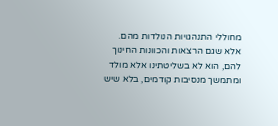מחוללי התנהגויות הנולדות מהם. אלא שגם הרצאות והכוונות החינוך להם, הוא לא בשליטתינו אלא מולד ומתמשך מנסיבות קודמים, בלא שיש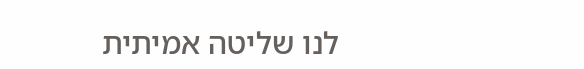לנו שליטה אמיתית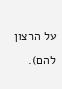על הרצון להם).